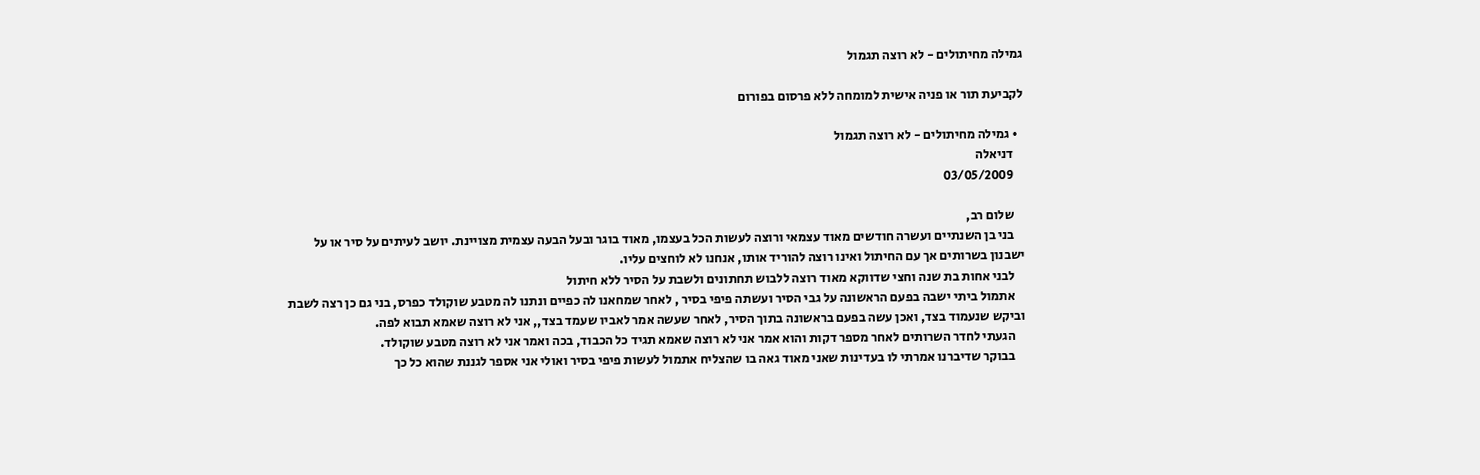גמילה מחיתולים - לא רוצה תגמול

לקביעת תור או פניה אישית למומחה ללא פרסום בפורום

  • גמילה מחיתולים - לא רוצה תגמול
    דניאלה
    03/05/2009

    שלום רב,
    בני בן השנתיים ועשרה חודשים מאוד עצמאי ורוצה לעשות הכל בעצמו, מאוד בוגר ובעל הבעה עצמית מצויינת. יושב לעיתים על סיר או על ישבנון בשרותים אך עם החיתול ואינו רוצה להוריד אותו, אנחנו לא לוחצים עליו.
    לבני אחות בת שנה וחצי שדווקא מאוד רוצה ללבוש תחתונים ולשבת על הסיר ללא חיתול
    אתמול ביתי ישבה בפעם הראשונה על גבי הסיר ועשתה פיפי בסיר , לאחר שמחאנו לה כפיים ונתנו לה מטבע שוקולד כפרס, בני גם כן רצה לשבת וביקש שנעמוד בצד, ואכן עשה בפעם בראשונה בתוך הסיר, לאחר שעשה אמר לאביו שעמד בצד,, אני לא רוצה שאמא תבוא לפה.
    הגעתי לחדר השרותים לאחר מספר דקות והוא אמר אני לא רוצה שאמא תגיד כל הכבוד, בכה ואמר אני לא רוצה מטבע שוקולד.
    בבוקר שדיברנו אמרתי לו בעדינות שאני מאוד גאה בו שהצליח אתמול לעשות פיפי בסיר ואולי אני אספר לגננת שהוא כל כך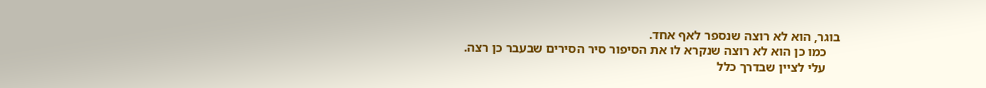בוגר, הוא לא רוצה שנספר לאף אחד.
    כמו כן הוא לא רוצה שנקרא לו את הסיפור סיר הסירים שבעבר כן רצה.
    עלי לציין שבדרך כלל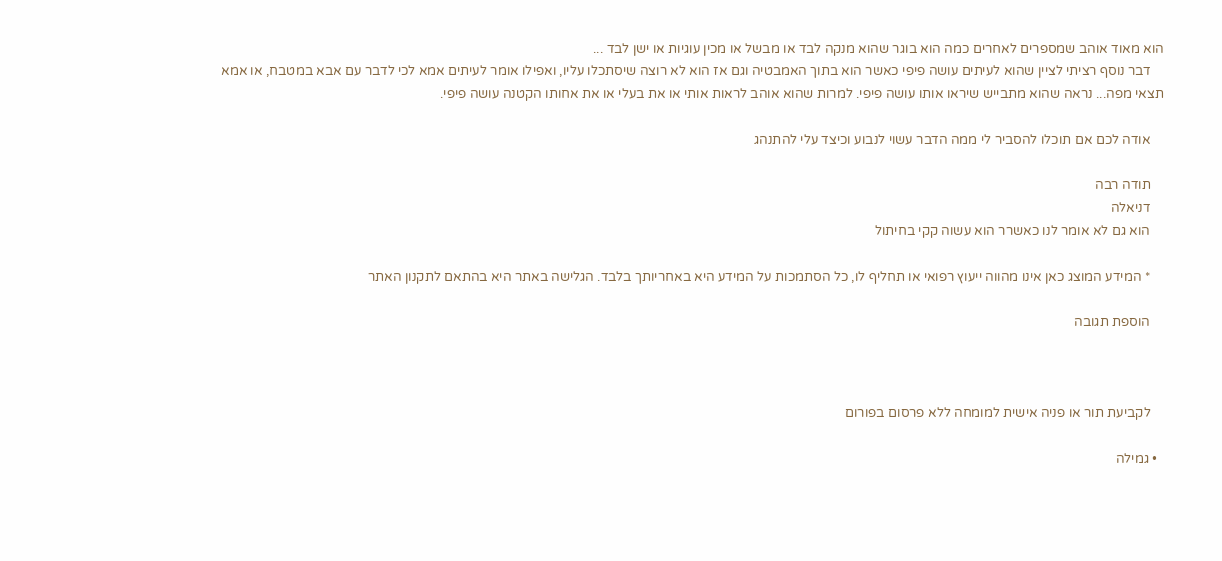הוא מאוד אוהב שמספרים לאחרים כמה הוא בוגר שהוא מנקה לבד או מבשל או מכין עוגיות או ישן לבד ...
    דבר נוסף רציתי לציין שהוא לעיתים עושה פיפי כאשר הוא בתוך האמבטיה וגם אז הוא לא רוצה שיסתכלו עליו, ואפילו אומר לעיתים אמא לכי לדבר עם אבא במטבח, או אמא תצאי מפה... נראה שהוא מתבייש שיראו אותו עושה פיפי. למרות שהוא אוהב לראות אותי או את בעלי או את אחותו הקטנה עושה פיפי.

    אודה לכם אם תוכלו להסביר לי ממה הדבר עשוי לנבוע וכיצד עלי להתנהג

    תודה רבה
    דניאלה
    הוא גם לא אומר לנו כאשרר הוא עשוה קקי בחיתול

    * המידע המוצג כאן אינו מהווה ייעוץ רפואי או תחליף לו, כל הסתמכות על המידע היא באחריותך בלבד. הגלישה באתר היא בהתאם לתקנון האתר

    הוספת תגובה



    לקביעת תור או פניה אישית למומחה ללא פרסום בפורום

  • גמילה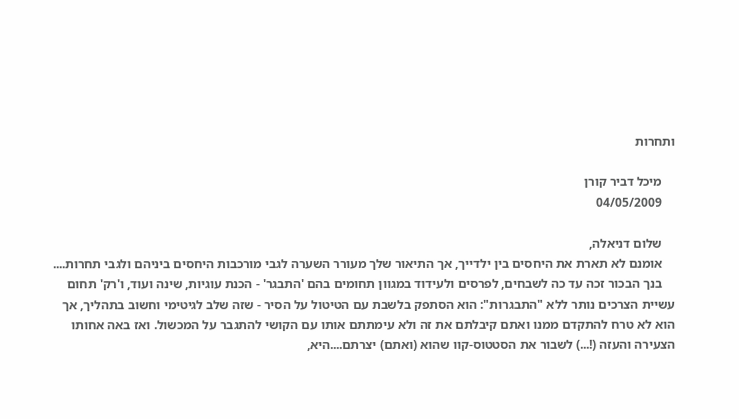ותחרות

    מיכל דביר קורן
    04/05/2009

    שלום דניאלה,
    אומנם לא תארת את היחסים בין ילדייך, אך התיאור שלך מעורר השערה לגבי מורכבות היחסים ביניהם ולגבי תחרות....
    בנך הבכור זכה עד כה לשבחים, לפרסים ולעידוד במגוון תחומים בהם 'התבגר' - הכנת עוגיות, שינה ועוד, ו'רק' תחום עשיית הצרכים נותר ללא "התבגרות": הוא הסתפק בלשבת עם הטיטול על הסיר - שזה שלב לגיטימי וחשוב בתהליך, אך הוא לא טרח להתקדם ממנו ואתם קיבלתם את זה ולא עימתתם אותו עם הקושי להתגבר על המכשול. ואז באה אחותו הצעירה והעזה (!...) לשבור את הסטטוס-קוו שהוא (ואתם) יצרתם....היא,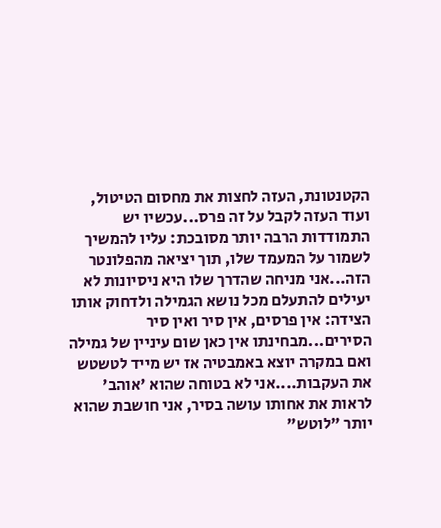הקטנטונת, העזה לחצות את מחסום הטיטול, ועוד העזה לקבל על זה פרס...עכשיו יש התמודדות הרבה יותר מסובכת: עליו להמשיך לשמור על המעמד שלו, תוך יציאה מהפלונטר הזה...אני מניחה שהדרך שלו היא ניסיונות לא יעילים להתעלם מכל נושא הגמילה ולדחוק אותו הצידה: אין פרסים, אין סיר ואין סיר הסירים...מבחינתו אין כאן שום עיניין של גמילה ואם במקרה יוצא באמבטיה אז יש מייד לטשטש את העקבות....אני לא בטוחה שהוא 'אוהב' לראות את אחותו עושה בסיר, אני חושבת שהוא יותר "לוטש"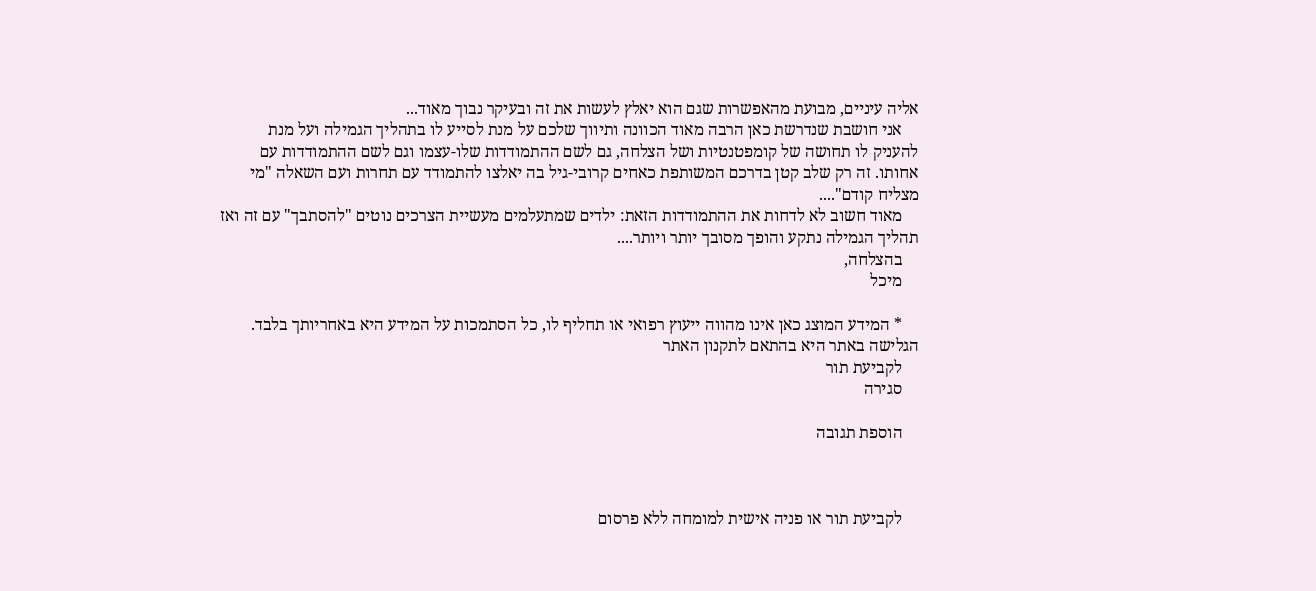אליה עיניים, מבועת מהאפשרות שגם הוא יאלץ לעשות את זה ובעיקר נבוך מאוד...
    אני חושבת שנדרשת כאן הרבה מאוד הכוונה ותיווך שלכם על מנת לסייע לו בתהליך הגמילה ועל מנת להעניק לו תחושה של קומפטנטיות ושל הצלחה, גם לשם ההתמודדות שלו-עצמו וגם לשם ההתמודדות עם אחותו. זה רק שלב קטן בדרכם המשותפת כאחים קרובי-גיל בה יאלצו להתמודד עם תחרות ועם השאלה "מי מצליח קודם"....
    מאוד חשוב לא לדחות את ההתמודדות הזאת: ילדים שמתעלמים מעשיית הצרכים נוטים "להסתבך" עם זה ואז תהליך הגמילה נתקע והופך מסובך יותר ויותר....
    בהצלחה,
    מיכל

    * המידע המוצג כאן אינו מהווה ייעוץ רפואי או תחליף לו, כל הסתמכות על המידע היא באחריותך בלבד. הגלישה באתר היא בהתאם לתקנון האתר
    לקביעת תור
    סגירה

    הוספת תגובה



    לקביעת תור או פניה אישית למומחה ללא פרסום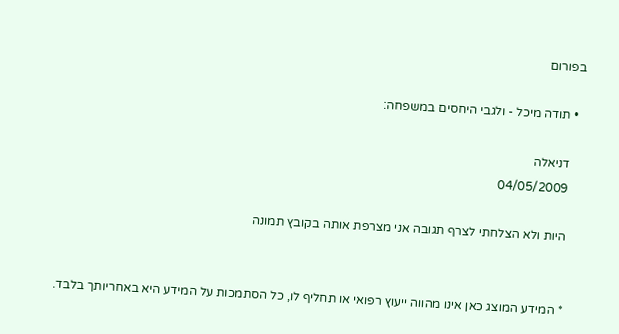בפורום

  • תודה מיכל - ולגבי היחסים במשפחה:

    דניאלה
    04/05/2009

    היות ולא הצלחתי לצרף תגובה אני מצרפת אותה בקובץ תמונה


    * המידע המוצג כאן אינו מהווה ייעוץ רפואי או תחליף לו, כל הסתמכות על המידע היא באחריותך בלבד.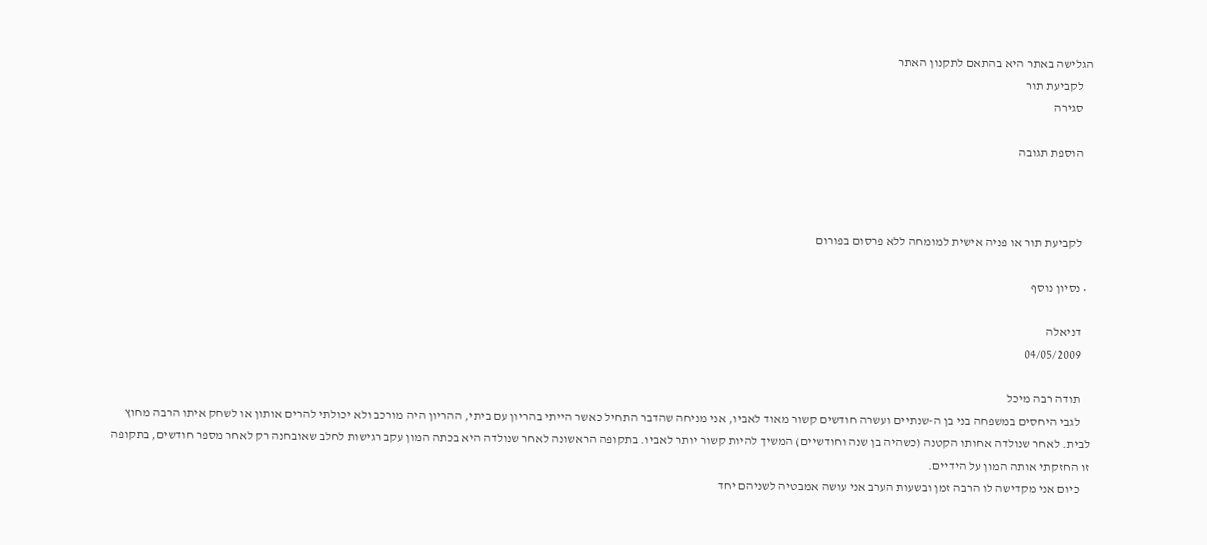הגלישה באתר היא בהתאם לתקנון האתר
    לקביעת תור
    סגירה

    הוספת תגובה



    לקביעת תור או פניה אישית למומחה ללא פרסום בפורום

  • נסיון נוסף

    דניאלה
    04/05/2009

    תודה רבה מיכל
    לגבי היחסים במשפחה בני בן ה-שנתיים ועשרה חודשים קשור מאוד לאביו, אני מניחה שהדבר התחיל כאשר הייתי בהריון עם ביתי, ההריון היה מורכב ולא יכולתי להרים אותון או לשחק איתו הרבה מחוץ לבית. לאחר שנולדה אחותו הקטנה (כשהיה בן שנה וחודשיים) המשיך להיות קשור יותר לאביו. בתקופה הראשונה לאחר שנולדה היא בכתה המון עקב רגישות לחלב שאובחנה רק לאחר מספר חודשים, בתקופה זו החזקתי אותה המון על הידיים.
    כיום אני מקדישה לו הרבה זמן ובשעות הערב אני עושה אמבטיה לשניהם יחד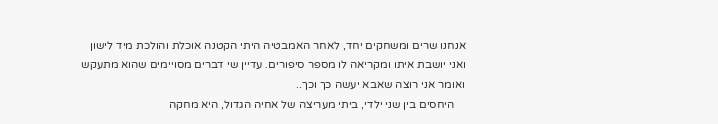אנחנו שרים ומשחקים יחד, לאחר האמבטיה היתי הקטנה אוכלת והולכת מיד לישון ואני יושבת איתו ומקריאה לו מספר סיפורים. עדיין שי דברים מסויימים שהוא מתעקש ואומר אני רוצה שאבא יעשה כך וכך..
    היחסים בין שני ילדי, ביתי מעריצה של אחיה הגדול, היא מחקה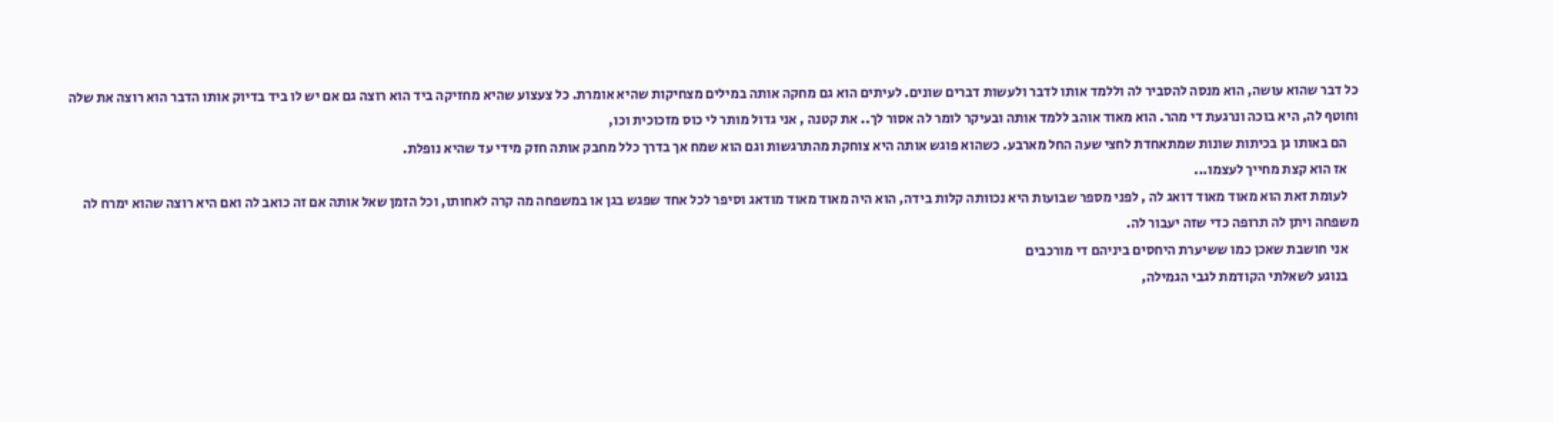כל דבר שהוא עושה, הוא מנסה להסביר לה וללמד אותו לדבר ולעשות דברים שונים. לעיתים הוא גם מחקה אותה במילים מצחיקות שהיא אומרת. כל צעצוע שהיא מחזיקה ביד הוא רוצה גם אם יש לו ביד בדיוק אותו הדבר הוא רוצה את שלה וחוטף לה, היא בוכה ונרגעת די מהר. הוא מאוד אוהב ללמד אותה ובעיקר לומר לה אסור לך.. את קטנה , אני גדול מותר לי כוס מזכוכית וכו,
    הם באותו גן בכיתות שונות שמתאחדת לחצי שעה החל מארבע. כשהוא פוגש אותה היא צוחקת מהתרגשות וגם הוא שמח אך בדרך כלל מחבק אותה חזק מידי עד שהיא נופלת.
    אז הוא קצת מחייך לעצמו...
    לעומת זאת הוא מאוד מאוד דואג לה , לפני מספר שבועות היא נכוותה קלות בידה, הוא היה מאוד מאוד מודאג וסיפר לכל אחד שפגש בגן או במשפחה מה קרה לאחותו, וכל הזמן שאל אותה אם זה כואב לה ואם היא רוצה שהוא ימרח לה משפחה ויתן לה תרופה כדי שזה יעבור לה.
    אני חושבת שאכן כמו ששיערת היחסים ביניהם די מורכבים
    בנוגע לשאלתי הקודמת לגבי הגמילה,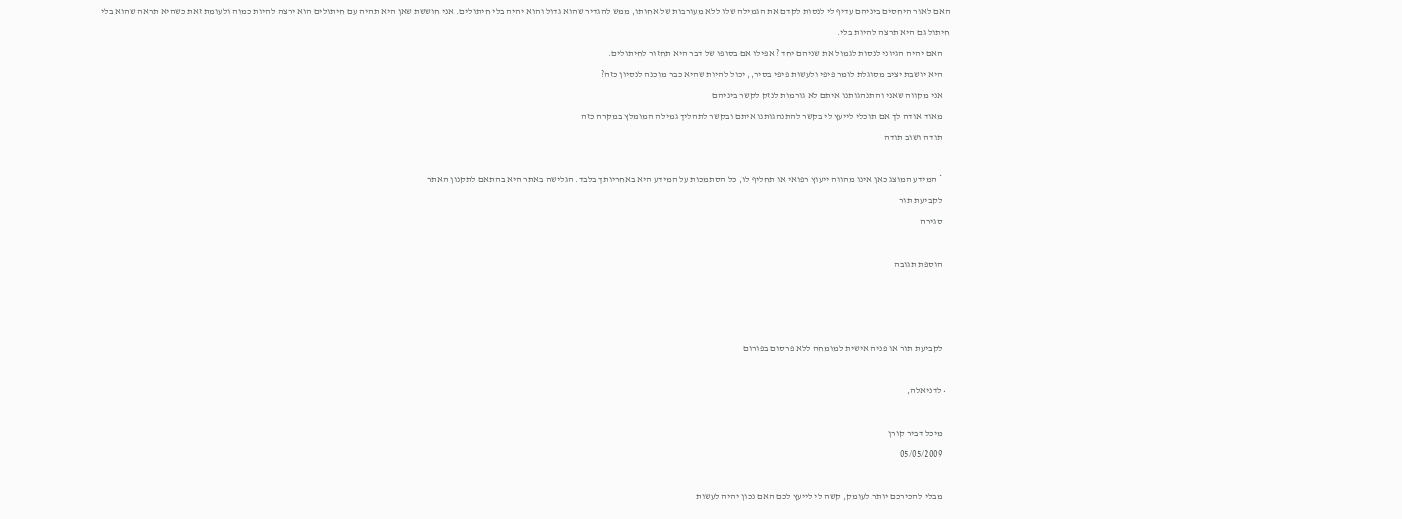האם לאור היחסים ביניהם עדיף לי לנסות לקדם את הגמילה שלו ללא מעורבות של אחותו, ממש להגדיר שהוא גדול והוא יהיה בלי חיתולים. אני חוששת שאן היא תהיה עם חיתולים הוא ירצה להיות כמוה ולעומת זאת כשהיא תראה שהוא בלי חיתול גם היא תרצה להיות בלי.
    האם יהיה הגיוני לנסות לגמול את שניהם יחד ? אפילו אם בסופו של דבר היא תחזור לחיתולים.
    היא יושבת יציב מסוגלת לומר פיפי ולעשות פיפי בסיר,, יכול להיות שהיא כבר מוכנה לנסיון כזה?
    אני מקווה שאני והתנהגותנו איתם לא גורמות לנזק לקשר ביניהם
    מאוד אודה לך אם תוכלי לייעץ לי בקשר להתנהגותנו איתם ובקשר לתהליך גמילה המומלץ במקרה כזה
    תודה ושוב תודה

    * המידע המוצג כאן אינו מהווה ייעוץ רפואי או תחליף לו, כל הסתמכות על המידע היא באחריותך בלבד. הגלישה באתר היא בהתאם לתקנון האתר
    לקביעת תור
    סגירה

    הוספת תגובה



    לקביעת תור או פניה אישית למומחה ללא פרסום בפורום

  • לדניאלה,

    מיכל דביר קורן
    05/05/2009

    מבלי להכירכם יותר לעומק, קשה לי לייעץ לכם האם נכון יהיה לעשות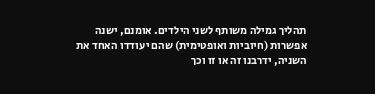תהליך גמילה משותף לשני הילדים. אומנם, ישנה אפשרות (חיוביות ואופטימית) שהם יעודדו האחד את השניה, ידרבנו זה או זו וכך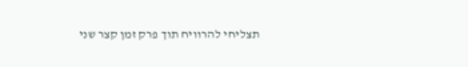תצליחי להרוויח תוך פרק זמן קצר שני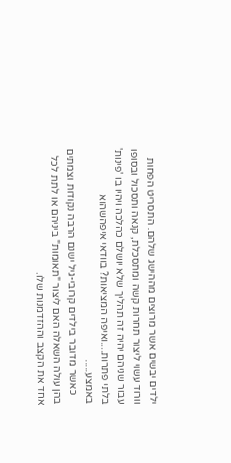ילדים יבשים אשר מרוצים מההישג שלהם. התסריט הפחות וורוד עשוי ליצור תחרות קשה ומתסכלת, קנאה ותסכול ובסופו עבור שניהם יהיה זה תהליך שלא יושלם כהלכה ויהיו בו 'פינות' בלתי פתרות....ואיפה המציאות? בוודאי איפהשהוא באמצע.....
    כאשר מדובר בילדים קרובי-גיל ישנם הרבה נקודות וצמתים בהן עולה השאלה האם ליצור "תאומות" ביניהם או לתת לכל אחד את הקצב וההזדמנות שלו.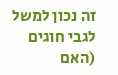זה נכון למשל לגבי חוגים (האם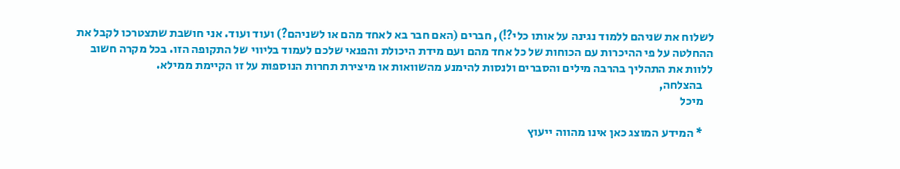לשלוח את שניהם ללמוד נגינה על אותו כלי?!), חברים (האם חבר בא לאחד מהם או לשניהם?) ועוד ועוד. אני חושבת שתצטרכו לקבל את ההחלטה על פי ההיכרות עם הכוחות של כל אחד מהם ועם מידת היכולת והפנאי שלכם לעמוד בליווי של התקופה הזו. בכל מקרה חשוב ללוות את התהליך בהרבה מילים והסברים ולנסות להימנע מהשוואות או מיצירת תחרות הנוספות על זו הקיימת ממילא.
    בהצלחה,
    מיכל

    * המידע המוצג כאן אינו מהווה ייעוץ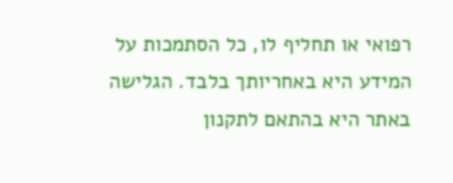רפואי או תחליף לו, כל הסתמכות על המידע היא באחריותך בלבד. הגלישה באתר היא בהתאם לתקנון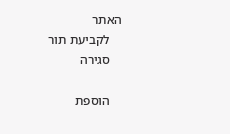האתר
    לקביעת תור
    סגירה

    הוספת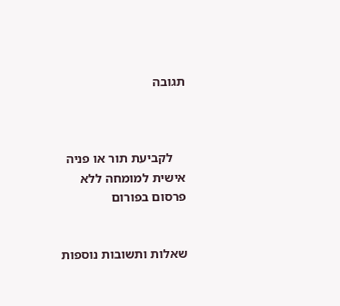תגובה



    לקביעת תור או פניה אישית למומחה ללא פרסום בפורום


שאלות ותשובות נוספות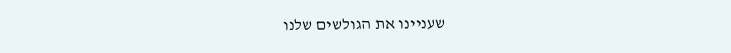שעניינו את הגולשים שלנו